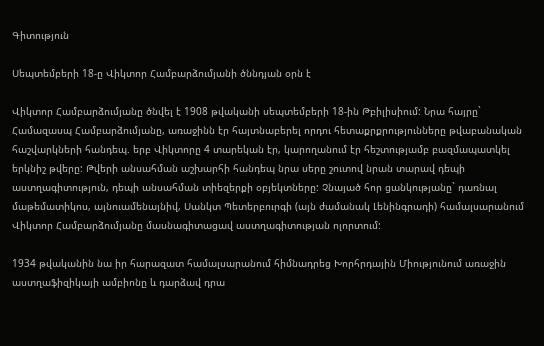Գիտություն

Սեպտեմբերի 18-ը Վիկտոր Համբարձումյանի ծննդյան օրն է

Վիկտոր Համբարձումյանը ծնվել է 1908 թվականի սեպտեմբերի 18-ին Թբիլիսիում: Նրա հայրը` Համազասպ Համբարձումյանը, առաջինն էր հայտնաբերել որդու հետաքրքրությունները թվաբանական հաշվարկների հանդեպ. երբ Վիկտորը 4 տարեկան էր, կարողանում էր հեշտությամբ բազմապատկել երկնիշ թվերը: Թվերի անսահման աշխարհի հանդեպ նրա սերը շուտով նրան տարավ դեպի աստղագիտություն, դեպի անսահման տիեզերքի օբյեկտները: Չնայած հոր ցանկությանը` դառնալ մաթեմատիկոս, այնուամենայնիվ, Սանկտ Պետերբուրգի (այն ժամանակ Լենինգրադի) համալսարանում Վիկտոր Համբարձումյանը մասնագիտացավ աստղագիտության ոլորտում:

1934 թվականին նա իր հարազատ համալսարանում հիմնադրեց Խորհրդային Միությունում առաջին աստղաֆիզիկայի ամբիոնը և դարձավ դրա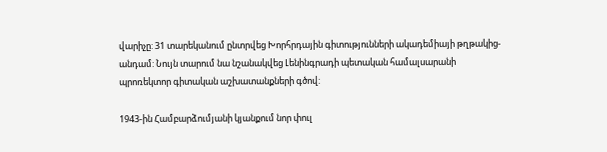վարիչը: 31 տարեկանում ընտրվեց Խորհրդային գիտությունների ակադեմիայի թղթակից-անդամ: Նույն տարում նա նշանակվեց Լենինգրադի պետական համալսարանի պրոռեկտոր գիտական աշխատանքների գծով:

1943-ին Համբարձումյանի կյանքում նոր փուլ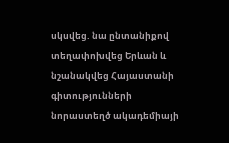սկսվեց. նա ընտանիքով տեղափոխվեց Երևան և նշանակվեց Հայաստանի գիտությունների նորաստեղծ ակադեմիայի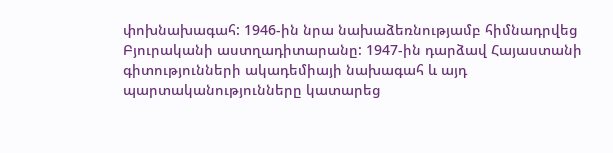փոխնախագահ: 1946-ին նրա նախաձեռնությամբ հիմնադրվեց Բյուրականի աստղադիտարանը: 1947-ին դարձավ Հայաստանի գիտությունների ակադեմիայի նախագահ և այդ պարտականությունները կատարեց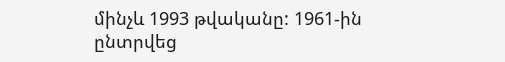մինչև 1993 թվականը: 1961-ին ընտրվեց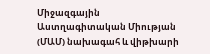Միջազգային Աստղագիտական Միության (ՄԱՄ) նախագահ և վիթխարի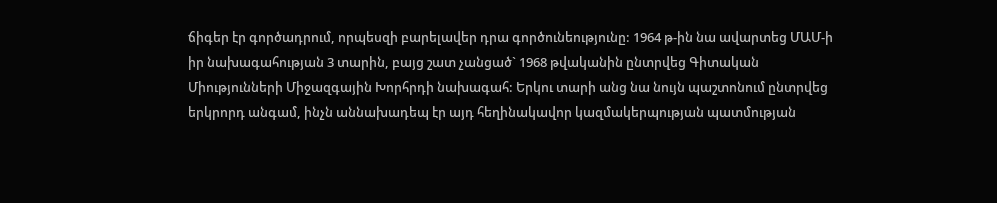ճիգեր էր գործադրում, որպեսզի բարելավեր դրա գործունեությունը: 1964 թ-ին նա ավարտեց ՄԱՄ-ի իր նախագահության 3 տարին, բայց շատ չանցած` 1968 թվականին ընտրվեց Գիտական Միությունների Միջազգային Խորհրդի նախագահ: Երկու տարի անց նա նույն պաշտոնում ընտրվեց երկրորդ անգամ, ինչն աննախադեպ էր այդ հեղինակավոր կազմակերպության պատմության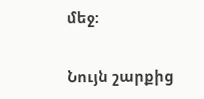մեջ:

Նույն շարքից